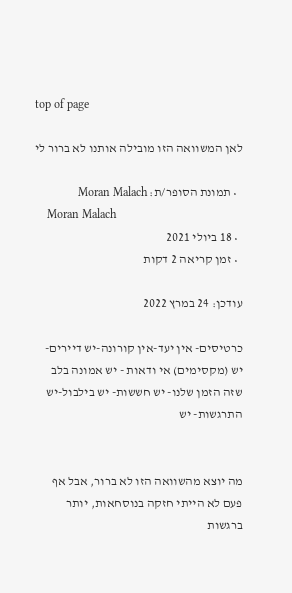top of page

לאן המשוואה הזו מובילה אותנו לא ברור לי

  • תמונת הסופר/ת: Moran Malach
    Moran Malach
  • 18 ביולי 2021
  • זמן קריאה 2 דקות

עודכן: 24 במרץ 2022

כרטיסים- אין יעד-אין קורונה-יש דיירים- יש (מקסימים) אי ודאות - יש אמונה בלב שזה הזמן שלנו- יש חששות- יש בילבול-יש התרגשות- יש


מה יוצא מהשוואה הזו לא ברור, אבל אף פעם לא הייתי חזקה בנוסחאות, יותר ברגשות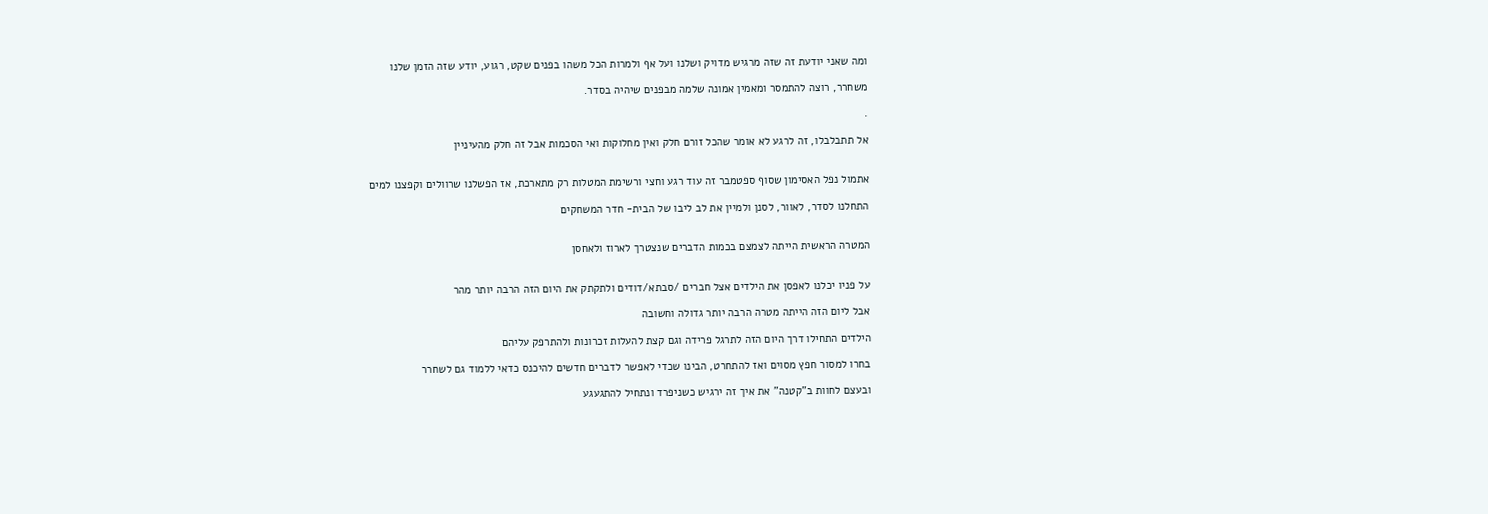ומה שאני יודעת זה שזה מרגיש מדויק ושלנו ועל אף ולמרות הכל משהו בפנים שקט, רגוע, יודע שזה הזמן שלנו

משחרר, רוצה להתמסר ומאמין אמונה שלמה מבפנים שיהיה בסדר.

.

אל תתבלבלו, זה לרגע לא אומר שהכל זורם חלק ואין מחלוקות ואי הסכמות אבל זה חלק מהעיניין


אתמול נפל האסימון שסוף ספטמבר זה עוד רגע וחצי ורשימת המטלות רק מתארכת, אז הפשלנו שרוולים וקפצנו למים

התחלנו לסדר, לאוור, לסנן ולמיין את לב ליבו של הבית- חדר המשחקים


המטרה הראשית הייתה לצמצם בכמות הדברים שנצטרך לארוז ולאחסן


על פניו יכלנו לאפסן את הילדים אצל חברים /סבתא/דודים ולתקתק את היום הזה הרבה יותר מהר

אבל ליום הזה הייתה מטרה הרבה יותר גדולה וחשובה

הילדים התחילו דרך היום הזה לתרגל פרידה וגם קצת להעלות זכרונות ולהתרפק עליהם

בחרו למסור חפץ מסוים ואז להתחרט, הבינו שכדי לאפשר לדברים חדשים להיכנס כדאי ללמוד גם לשחרר

ובעצם לחוות ב"קטנה" את איך זה ירגיש כשניפרד ונתחיל להתגעגע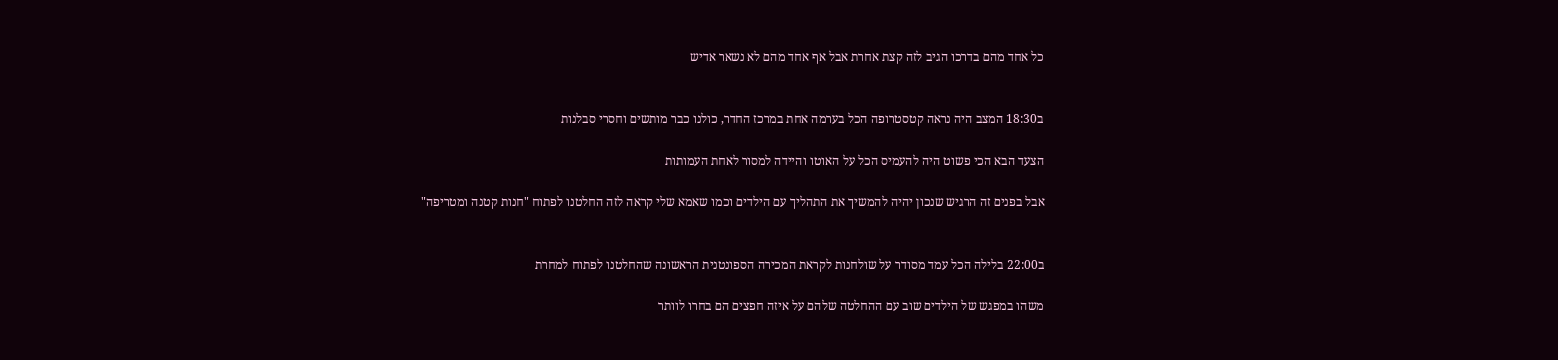כל אחד מהם בדרכו הגיב לזה קצת אחרת אבל אף אחד מהם לא נשאר אדיש


ב18:30 המצב היה נראה קטסטרופה הכל בערמה אחת במרכז החדר, כולנו כבר מותשים וחסרי סבלנות

הצעד הבא הכי פשוט היה להעמיס הכל על האוטו והיידה למסור לאחת העמותות

אבל בפנים זה הרגיש שנכון יהיה להמשיך את התהליך עם הילדים וכמו שאמא שלי קראה לזה החלטנו לפתוח "חנות קטנה ומטריפה"


ב22:00 בלילה הכל עמד מסודר על שולחנות לקראת המכירה הספונטנית הראשונה שהחלטנו לפתוח למחרת

משהו במפגש של הילדים שוב עם ההחלטה שלהם על איזה חפצים הם בחרו לוותר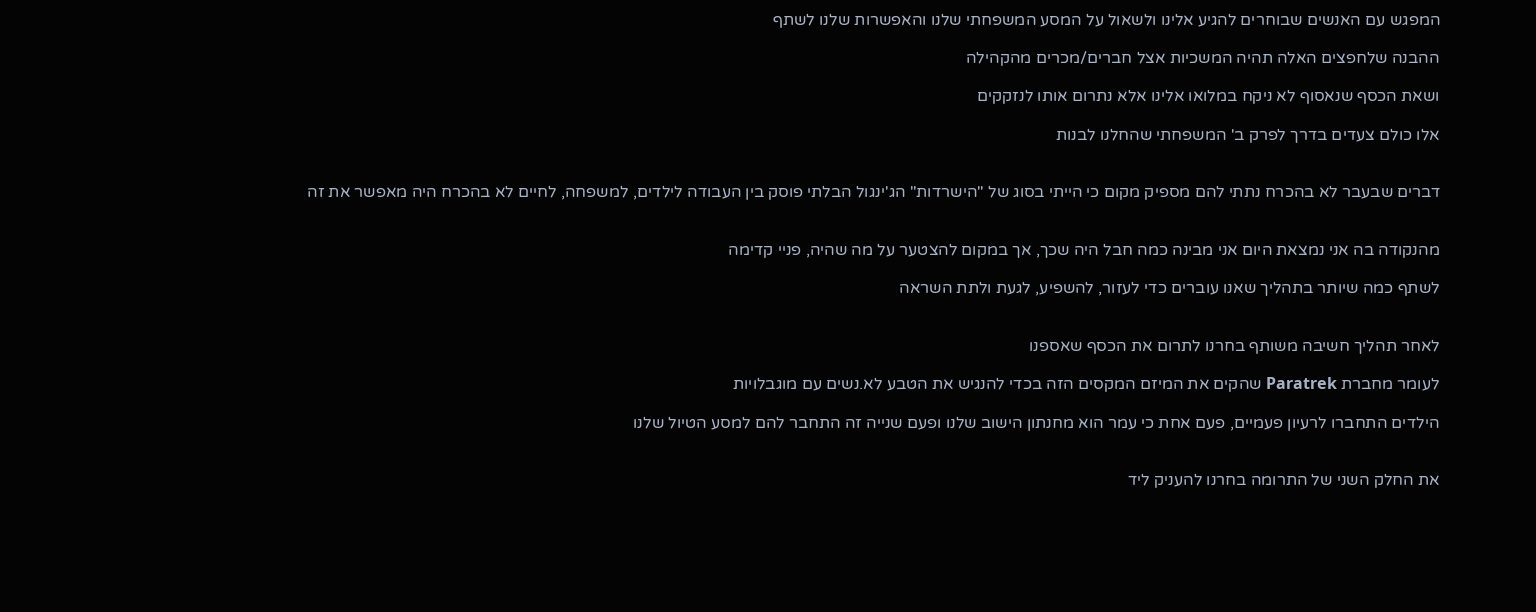המפגש עם האנשים שבוחרים להגיע אלינו ולשאול על המסע המשפחתי שלנו והאפשרות שלנו לשתף

ההבנה שלחפצים האלה תהיה המשכיות אצל חברים/מכרים מהקהילה

ושאת הכסף שנאסוף לא ניקח במלואו אלינו אלא נתרום אותו לנזקקים

אלו כולם צעדים בדרך לפרק ב' המשפחתי שהחלנו לבנות


דברים שבעבר לא בהכרח נתתי להם מספיק מקום כי הייתי בסוג של "הישרדות" הג'ינגול הבלתי פוסק בין העבודה לילדים, למשפחה, לחיים לא בהכרח היה מאפשר את זה


מהנקודה בה אני נמצאת היום אני מבינה כמה חבל היה שכך, אך במקום להצטער על מה שהיה, פניי קדימה

לשתף כמה שיותר בתהליך שאנו עוברים כדי לעזור, להשפיע, לגעת ולתת השראה


לאחר תהליך חשיבה משותף בחרנו לתרום את הכסף שאספנו

לעומר מחברת Paratrek שהקים את המיזם המקסים הזה בכדי להנגיש את הטבע לא.נשים עם מוגבלויות

הילדים התחברו לרעיון פעמיים, פעם אחת כי עמר הוא מחנתון הישוב שלנו ופעם שנייה זה התחבר להם למסע הטיול שלנו


את החלק השני של התרומה בחרנו להעניק ליד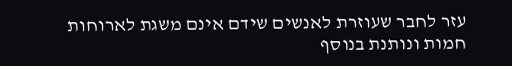עזר לחבר שעוזרת לאנשים שידם אינם משגת לארוחות חמות ונותנת בנוסף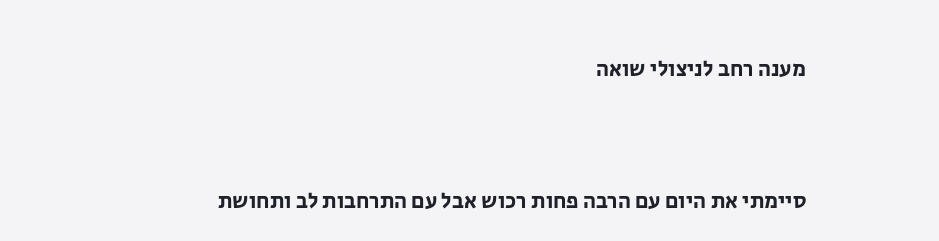מענה רחב לניצולי שואה


סיימתי את היום עם הרבה פחות רכוש אבל עם התרחבות לב ותחושת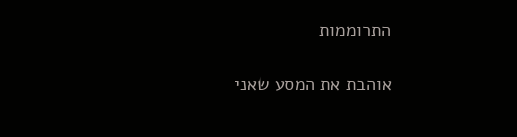התרוממות

אוהבת את המסע שאני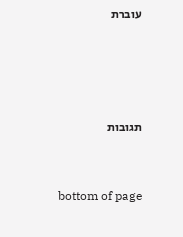עוברת




תגובות


bottom of page